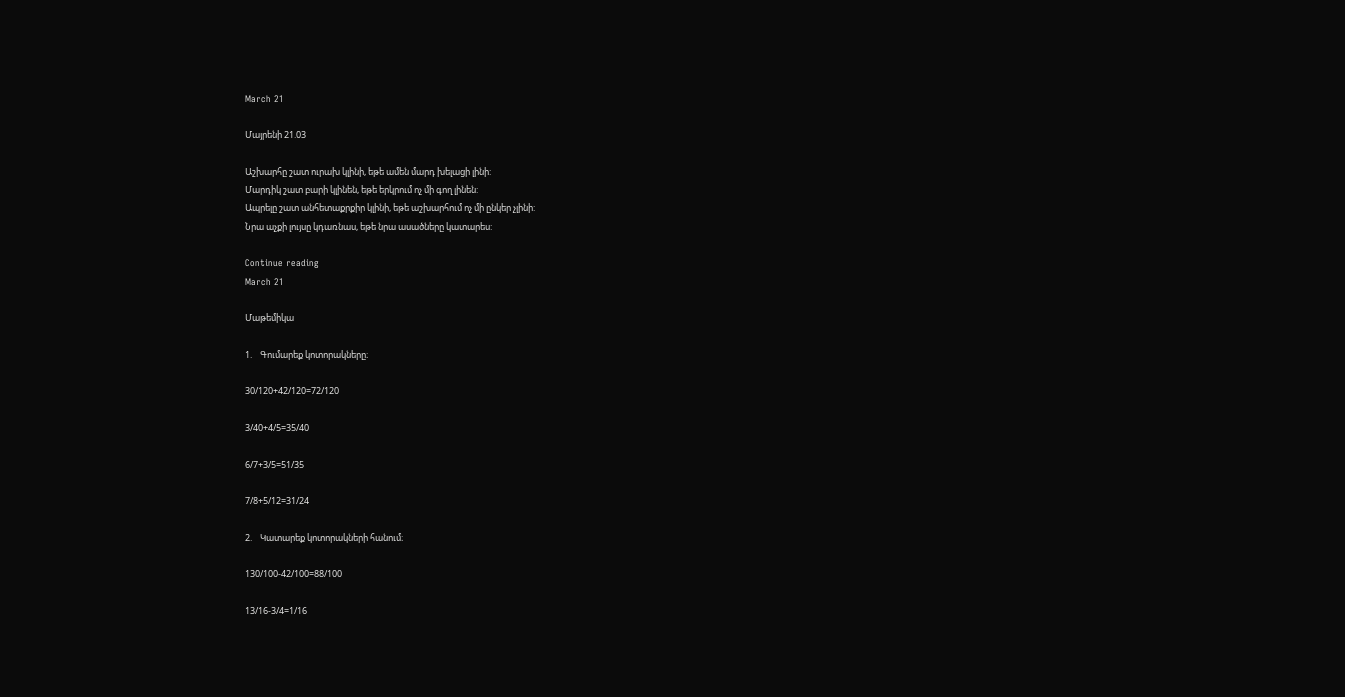March 21

Մայրենի 21.03

Աշխարհը շատ ուրախ կլինի, եթե ամեն մարդ խելացի լինի:
Մարդիկ շատ բարի կլինեն, եթե երկրում ոչ մի գող լինեն:
Ապրելը շատ անհետաքրքիր կլինի, եթե աշխարհում ոչ մի ընկեր չլինի:
Նրա աչքի լույսը կդառնաս, եթե նրա ասածները կատարես:

Continue reading
March 21

Մաթեմիկա

1.    Գումարեք կոտորակները։

30/120+42/120=72/120

3/40+4/5=35/40

6/7+3/5=51/35

7/8+5/12=31/24

2.    Կատարեք կոտորակների հանում։

130/100-42/100=88/100

13/16-3/4=1/16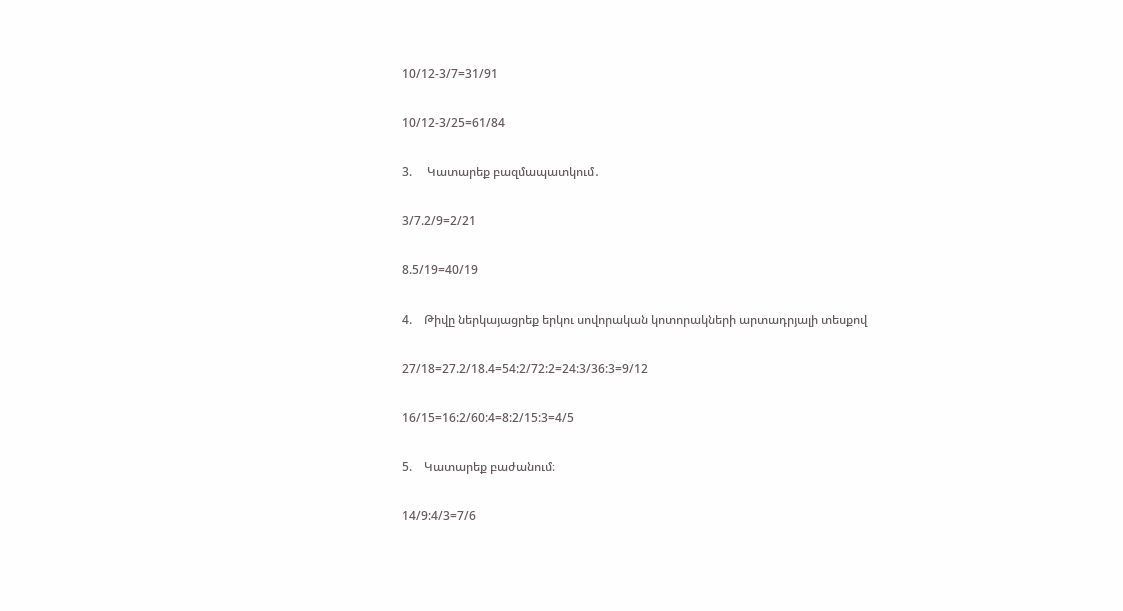10/12-3/7=31/91

10/12-3/25=61/84

3.     Կատարեք բազմապատկում․

3/7.2/9=2/21

8.5/19=40/19

4.    Թիվը ներկայացրեք երկու սովորական կոտորակների արտադրյալի տեսքով

27/18=27.2/18.4=54:2/72:2=24:3/36:3=9/12

16/15=16:2/60:4=8:2/15:3=4/5

5.    Կատարեք բաժանում։

14/9:4/3=7/6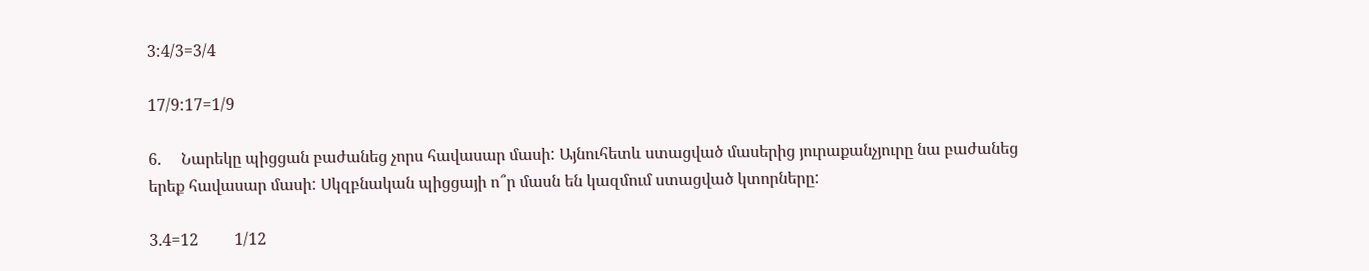3:4/3=3/4

17/9:17=1/9

6.     Նարեկը պիցցան բաժանեց չորս հավասար մասի: Այնուհետև ստացված մասերից յուրաքանչյուրը նա բաժանեց երեք հավասար մասի: Սկզբնական պիցցայի ո՞ր մասն են կազմում ստացված կտորները:

3.4=12         1/12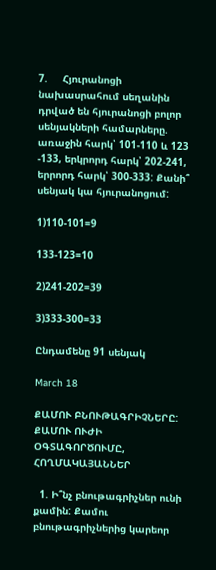7.     Հյուրանոցի նախասրահում սեղանին դրված են հյուրանոցի բոլոր սենյակների համարները. առաջին հարկ՝ 101-110 և 123 -133, երկրորդ հարկ՝ 202-241, երրորդ հարկ՝ 300-333: Քանի՞ սենյակ կա հյուրանոցում:

1)110-101=9

133-123=10

2)241-202=39

3)333-300=33

Ընդամենը 91 սենյակ

March 18

ՔԱՄՈՒ ԲՆՈՒԹԱԳՐԻՉՆԵՐԸ: ՔԱՄՈՒ ՈՒԺԻ ՕԳՏԱԳՈՐԾՈՒՄԸ, ՀՈՂՄԱԿԱՅԱՆՆԵՐ

  1. Ի՞նչ բնութագրիչներ ունի քամին: Քամու բնութագրիչներից կարեոր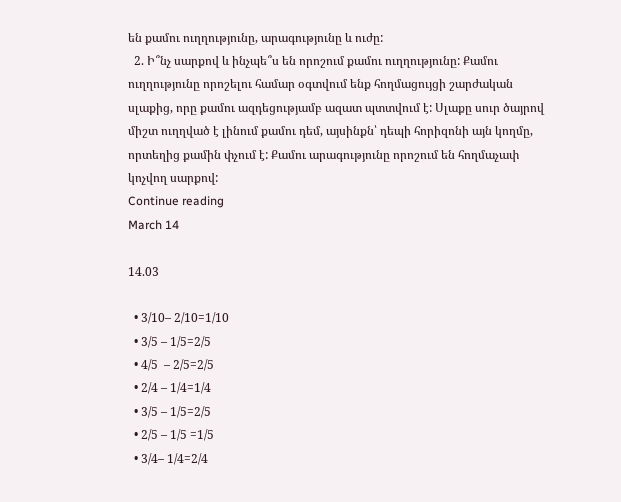են քամու ուղղությունը, արագությունը և ուժը:
  2. Ի՞նչ սարքով և ինչպե՞ս են որոշում քամու ուղղությունը: Քամու ուղղությունը որոշելու համար օգտվում ենք հողմացույցի շարժական սլաքից, որը քամու ազդեցությամբ ազատ պտտվում է: Սլաքը սուր ծայրով միշտ ուղղված է լինում քամու դեմ, այսինքն՝ դեպի հորիզոնի այն կողմը, որտեղից քամին փչում է: Քամու արագությունը որոշում են հողմաչափ կոչվող սարքով:
Continue reading
March 14

14.03

  • 3/10– 2/10=1/10
  • 3/5 – 1/5=2/5
  • 4/5  – 2/5=2/5
  • 2/4 – 1/4=1/4
  • 3/5 – 1/5=2/5
  • 2/5 – 1/5 =1/5
  • 3/4– 1/4=2/4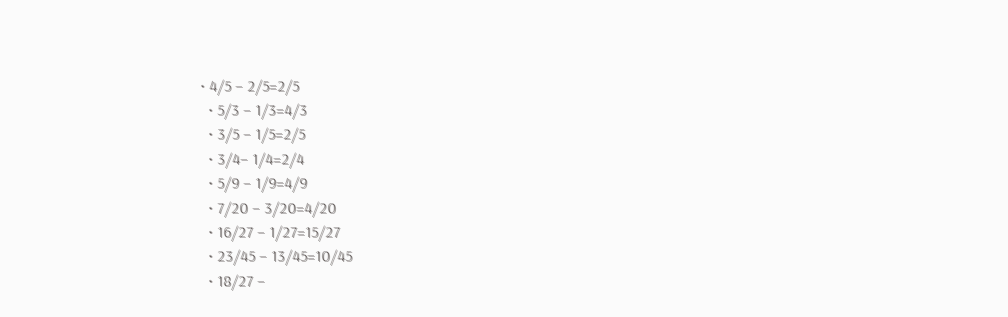• 4/5 – 2/5=2/5
  • 5/3 – 1/3=4/3
  • 3/5 – 1/5=2/5
  • 3/4– 1/4=2/4
  • 5/9 – 1/9=4/9
  • 7/20 – 3/20=4/20
  • 16/27 – 1/27=15/27
  • 23/45 – 13/45=10/45
  • 18/27 –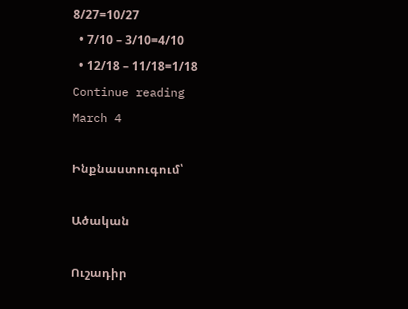8/27=10/27
  • 7/10 – 3/10=4/10
  • 12/18 – 11/18=1/18
Continue reading
March 4

Ինքնաստուգում՝

Ածական

Ուշադիր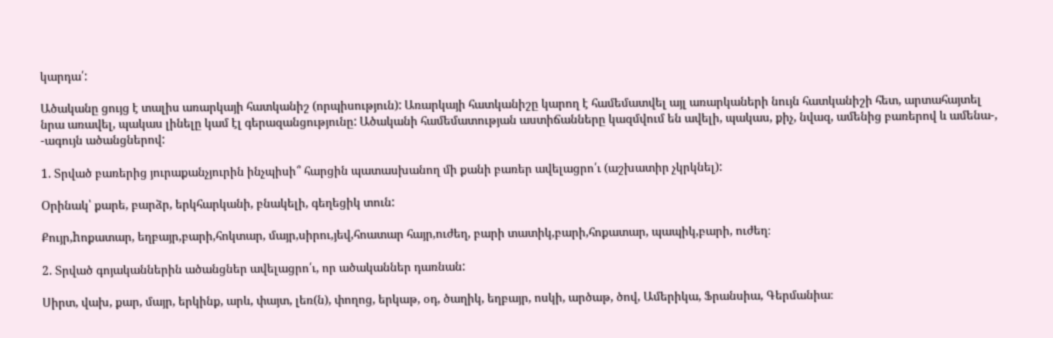կարդա՛:

Ածականը ցույց է տալիս առարկայի հատկանիշ (որպիսություն): Առարկայի հատկանիշը կարող է համեմատվել այլ առարկաների նույն հատկանիշի հետ, արտահայտել նրա առավել, պակաս լինելը կամ էլ գերազանցությունը: Ածականի համեմատության աստիճանները կազմվում են ավելի, պակաս, քիչ, նվազ, ամենից բառերով և ամենա-, -ագույն ածանցներով:

1. Տրված բառերից յուրաքանչյուրին ինչպիսի՞ հարցին պատասխանող մի քանի բառեր ավելացրո՛ւ (աշխատիր չկրկնել):

Օրինակ՝ քարե, բարձր, երկհարկանի, բնակելի, գեղեցիկ տուն:

Քույր,hոքատար, եղբայր,բարի,հոկտար, մայր,սիրու,յեվ,հոատար հայր,ուժեղ, բարի տատիկ,բարի,հոքատար, պապիկ,բարի, ուժեղ։

2. Տրված գոյականներին ածանցներ ավելացրո՛ւ, որ ածականներ դառնան:

Սիրտ, վախ, քար, մայր, երկինք, արև, փայտ, լեռ(ն), փողոց, երկաթ, օդ, ծաղիկ, եղբայր, ոսկի, արծաթ, ծով, Ամերիկա, Ֆրանսիա, Գերմանիա։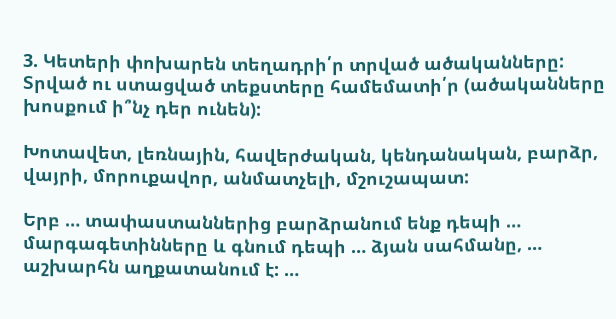3. Կետերի փոխարեն տեղադրի՛ր տրված ածականները: Տրված ու ստացված տեքստերը համեմատի՛ր (ածականները խոսքում ի՞նչ դեր ունեն):

Խոտավետ, լեռնային, հավերժական, կենդանական, բարձր, վայրի, մորուքավոր, անմատչելի, մշուշապատ:

Երբ … տափաստաններից բարձրանում ենք դեպի … մարգագետինները և գնում դեպի … ձյան սահմանը, … աշխարհն աղքատանում է: …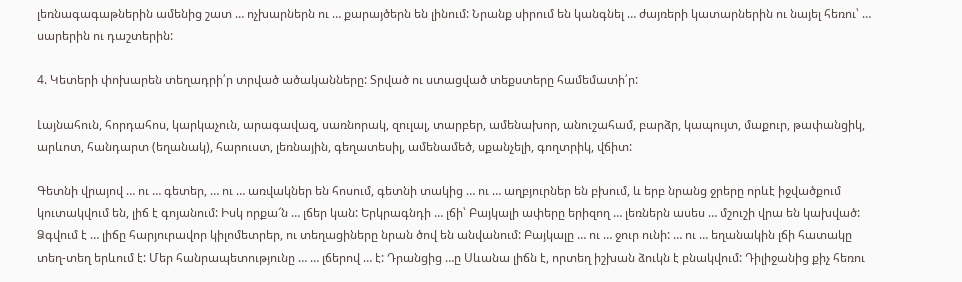լեռնագագաթներին ամենից շատ … ոչխարներն ու … քարայծերն են լինում: Նրանք սիրում են կանգնել … ժայռերի կատարներին ու նայել հեռու՝ … սարերին ու դաշտերին:

4. Կետերի փոխարեն տեղադրի՛ր տրված ածականները: Տրված ու ստացված տեքստերը համեմատի՛ր:

Լայնահուն, հորդահոս, կարկաչուն, արագավազ, սառնորակ, զուլալ, տարբեր, ամենախոր, անուշահամ, բարձր, կապույտ, մաքուր, թափանցիկ, արևոտ, հանդարտ (եղանակ), հարուստ, լեռնային, գեղատեսիլ, ամենամեծ, սքանչելի, գողտրիկ, վճիտ:

Գետնի վրայով … ու … գետեր, … ու … առվակներ են հոսում, գետնի տակից … ու … աղբյուրներ են բխում, և երբ նրանց ջրերը որևէ իջվածքում կուտակվում են, լիճ է գոյանում: Իսկ որքա՜ն … լճեր կան: Երկրագնդի … լճի՝ Բայկալի ափերը երիզող … լեռներն ասես … մշուշի վրա են կախված: Ձգվում է … լիճը հարյուրավոր կիլոմետրեր, ու տեղացիները նրան ծով են անվանում: Բայկալը … ու … ջուր ունի: … ու … եղանակին լճի հատակը տեղ-տեղ երևում է: Մեր հանրապետությունը … … լճերով … է: Դրանցից …ը Սևանա լիճն է, որտեղ իշխան ձուկն է բնակվում: Դիլիջանից քիչ հեռու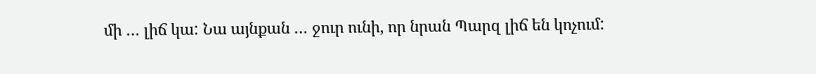մի … լիճ կա: Նա այնքան … ջուր ունի, որ նրան Պարզ լիճ են կոչում: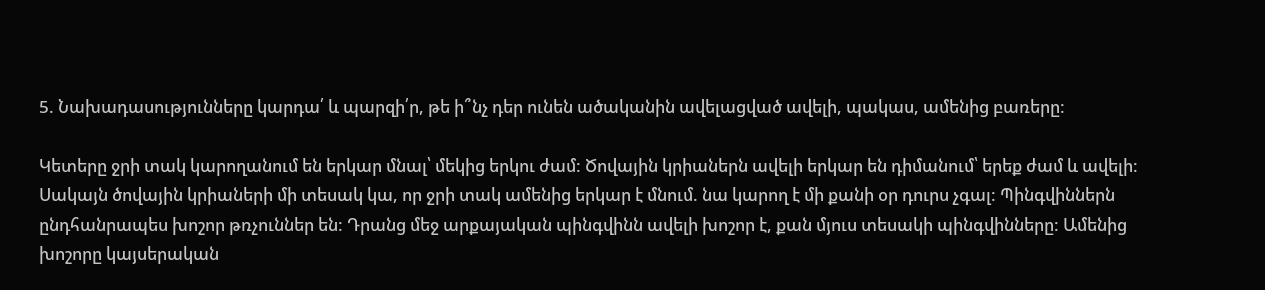5. Նախադասությունները կարդա՛ և պարզի՛ր, թե ի՞նչ դեր ունեն ածականին ավելացված ավելի, պակաս, ամենից բառերը:

Կետերը ջրի տակ կարողանում են երկար մնալ՝ մեկից երկու ժամ: Ծովային կրիաներն ավելի երկար են դիմանում՝ երեք ժամ և ավելի: Սակայն ծովային կրիաների մի տեսակ կա, որ ջրի տակ ամենից երկար է մնում. նա կարող է մի քանի օր դուրս չգալ: Պինգվիններն ընդհանրապես խոշոր թռչուններ են: Դրանց մեջ արքայական պինգվինն ավելի խոշոր է, քան մյուս տեսակի պինգվինները: Ամենից խոշորը կայսերական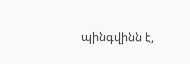պինգվինն է,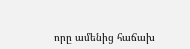որը ամենից հաճախ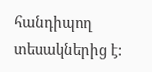հանդիպող տեսակներից է: